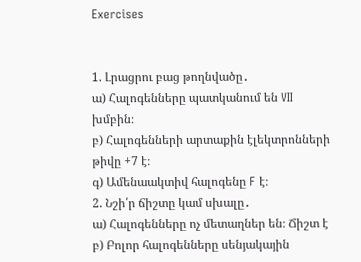Exercises


1. Լրացրու բաց թողնվածը․
ա) Հալոգենները պատկանում են VII խմբին։
բ) Հալոգենների արտաքին էլեկտրոնների թիվը +7 է։
գ) Ամենաակտիվ հալոգենը F է։
2. Նշի՛ր ճիշտը կամ սխալը․
ա) Հալոգենները ոչ մետաղներ են։ Ճիշտ է
բ) Բոլոր հալոգենները սենյակային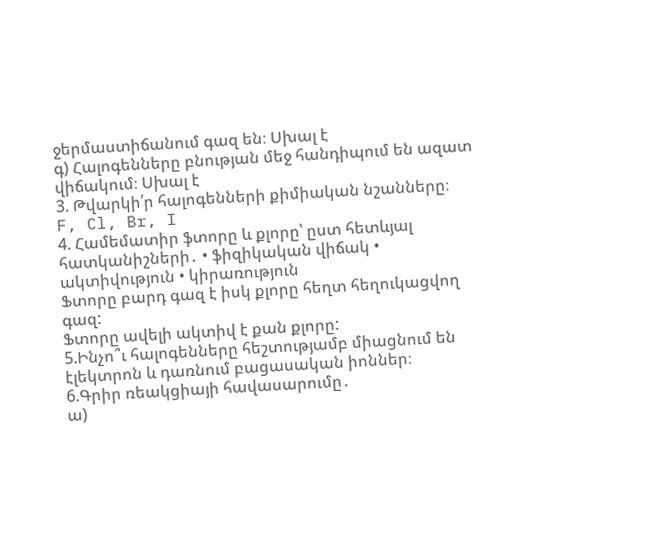ջերմաստիճանում գազ են։ Սխալ է
գ) Հալոգենները բնության մեջ հանդիպում են ազատ վիճակում։ Սխալ է
3. Թվարկի՛ր հալոգենների քիմիական նշանները։
F, Cl, Br, I
4. Համեմատիր ֆտորը և քլորը՝ ըստ հետևյալ հատկանիշների․ • ֆիզիկական վիճակ • ակտիվություն • կիրառություն
Ֆտորը բարդ գազ է իսկ քլորը հեղտ հեղուկացվող գազ:
Ֆտորը ավելի ակտիվ է քան քլորը:
5.Ինչո՞ւ հալոգենները հեշտությամբ միացնում են էլեկտրոն և դառնում բացասական իոններ։
6.Գրիր ռեակցիայի հավասարումը․
ա)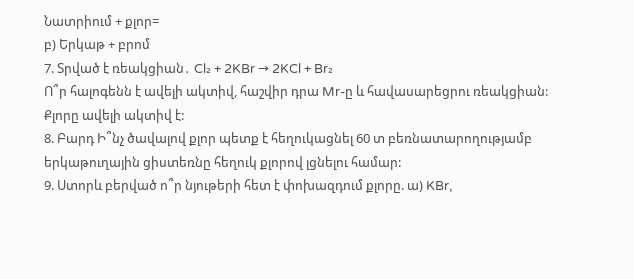Նատրիում + քլոր=
բ) Երկաթ + բրոմ
7. Տրված է ռեակցիան․ Cl₂ + 2KBr → 2KCl + Br₂
Ո՞ր հալոգենն է ավելի ակտիվ, հաշվիր դրա Mr-ը և հավասարեցրու ռեակցիան:
Քլորը ավելի ակտիվ է:
8. Բարդ Ի՞նչ ծավալով քլոր պետք է հեղուկացնել 60 տ բեռնատարողությամբ երկաթուղային ցիստեռնը հեղուկ քլորով լցնելու համար:
9. Ստորև բերված ո՞ր նյութերի հետ է փոխազդում քլորը. ա) KBr,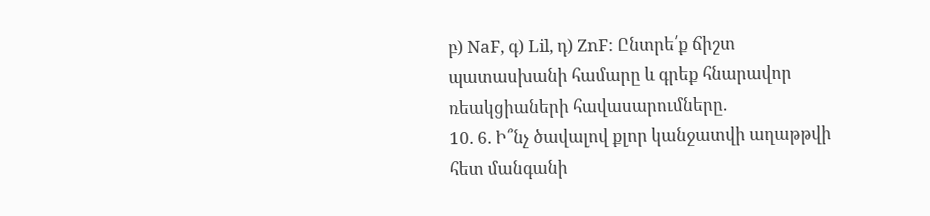բ) NaF, գ) Lil, դ) ZnF: Ընտրե՛ք ճիշտ պատասխանի համարը և գրեք հնարավոր ռեակցիաների հավասարումները.
10. 6. Ի՞նչ ծավալով քլոր կանջատվի աղաթթվի հետ մանգանի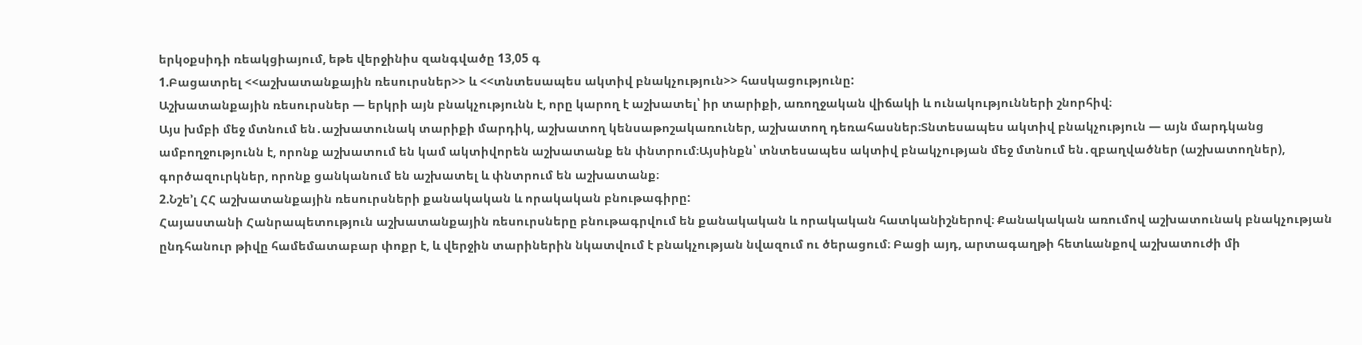երկօքսիդի ռեակցիայում, եթե վերջինիս զանգվածը 13,05 գ
1.Բացատրել <<աշխատանքային ռեսուրսներ>> և <<տնտեսապես ակտիվ բնակչություն>> հասկացությունը:
Աշխատանքային ռեսուրսներ — երկրի այն բնակչությունն է, որը կարող է աշխատել՝ իր տարիքի, առողջական վիճակի և ունակությունների շնորհիվ։
Այս խմբի մեջ մտնում են․աշխատունակ տարիքի մարդիկ, աշխատող կենսաթոշակառուներ, աշխատող դեռահասներ։Տնտեսապես ակտիվ բնակչություն — այն մարդկանց ամբողջությունն է, որոնք աշխատում են կամ ակտիվորեն աշխատանք են փնտրում։Այսինքն՝ տնտեսապես ակտիվ բնակչության մեջ մտնում են․զբաղվածներ (աշխատողներ), գործազուրկներ, որոնք ցանկանում են աշխատել և փնտրում են աշխատանք։
2.Նշե’լ ՀՀ աշխատանքային ռեսուրսների քանակական և որակական բնութագիրը:
Հայաստանի Հանրապետություն աշխատանքային ռեսուրսները բնութագրվում են քանակական և որակական հատկանիշներով։ Քանակական առումով աշխատունակ բնակչության ընդհանուր թիվը համեմատաբար փոքր է, և վերջին տարիներին նկատվում է բնակչության նվազում ու ծերացում։ Բացի այդ, արտագաղթի հետևանքով աշխատուժի մի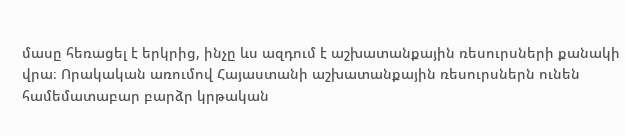մասը հեռացել է երկրից, ինչը ևս ազդում է աշխատանքային ռեսուրսների քանակի վրա։ Որակական առումով Հայաստանի աշխատանքային ռեսուրսներն ունեն համեմատաբար բարձր կրթական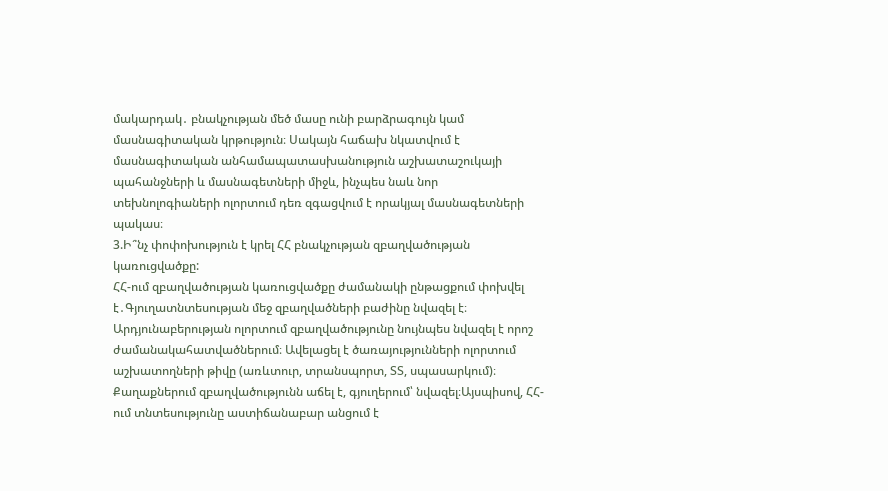մակարդակ․ բնակչության մեծ մասը ունի բարձրագույն կամ մասնագիտական կրթություն։ Սակայն հաճախ նկատվում է մասնագիտական անհամապատասխանություն աշխատաշուկայի պահանջների և մասնագետների միջև, ինչպես նաև նոր տեխնոլոգիաների ոլորտում դեռ զգացվում է որակյալ մասնագետների պակաս։
3.Ի՞նչ փոփոխություն է կրել ՀՀ բնակչության զբաղվածության կառուցվածքը:
ՀՀ-ում զբաղվածության կառուցվածքը ժամանակի ընթացքում փոխվել է․Գյուղատնտեսության մեջ զբաղվածների բաժինը նվազել է։ Արդյունաբերության ոլորտում զբաղվածությունը նույնպես նվազել է որոշ ժամանակահատվածներում։ Ավելացել է ծառայությունների ոլորտում աշխատողների թիվը (առևտուր, տրանսպորտ, ՏՏ, սպասարկում)։ Քաղաքներում զբաղվածությունն աճել է, գյուղերում՝ նվազել։Այսպիսով, ՀՀ-ում տնտեսությունը աստիճանաբար անցում է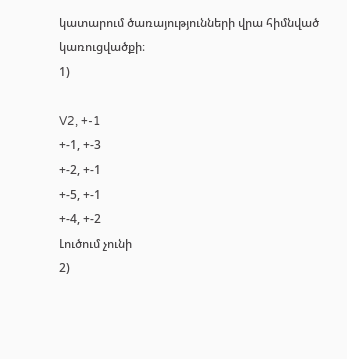կատարում ծառայությունների վրա հիմնված կառուցվածքի։
1)

V2, +-1
+-1, +-3
+-2, +-1
+-5, +-1
+-4, +-2
Լուծում չունի
2)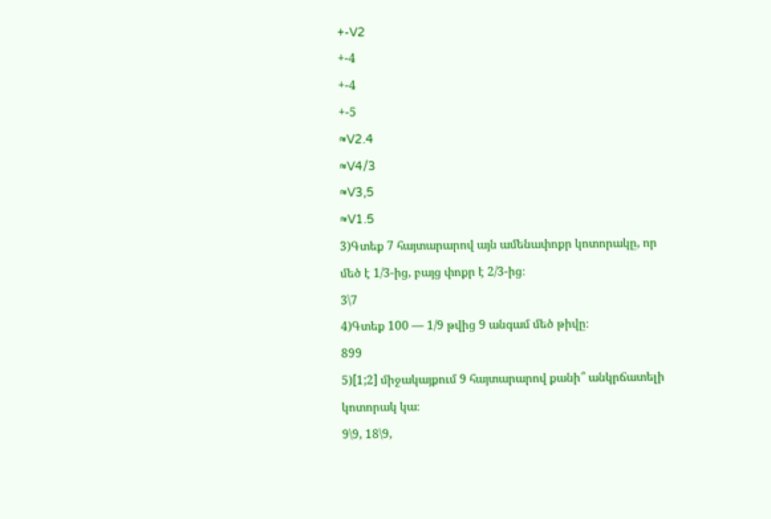+-V2
+-4
+-4
+-5
≈V2.4
≈V4/3
≈V3,5
≈V1.5
3)Գտեք 7 հայտարարով այն ամենափոքր կոտորակը, որ մեծ է 1/3-ից, բայց փոքր է 2/3-ից։
3\7
4)Գտեք 100 — 1/9 թվից 9 անգամ մեծ թիվը։
899
5)[1;2] միջակայքում 9 հայտարարով քանի՞ անկրճատելի կոտորակ կա։
9\9, 18\9,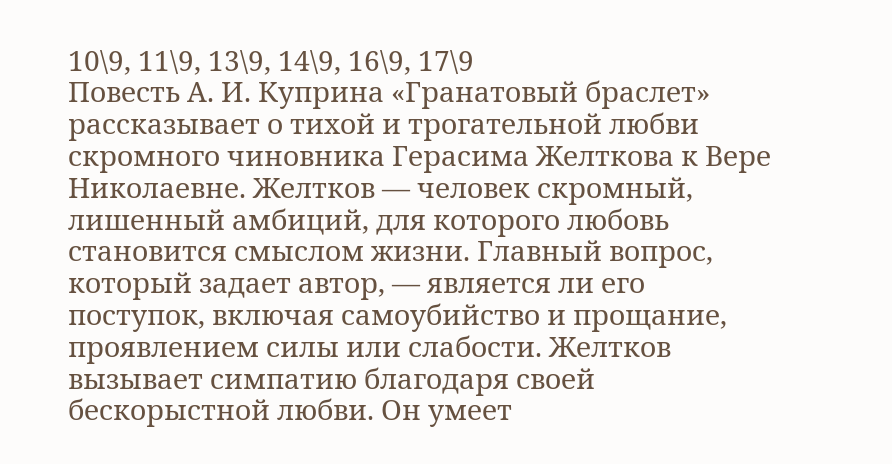10\9, 11\9, 13\9, 14\9, 16\9, 17\9
Повесть А. И. Куприна «Гранатовый браслет» рассказывает о тихой и трогательной любви скромного чиновника Герасима Желткова к Вере Николаевне. Желтков — человек скромный, лишенный амбиций, для которого любовь становится смыслом жизни. Главный вопрос, который задает автор, — является ли его поступок, включая самоубийство и прощание, проявлением силы или слабости. Желтков вызывает симпатию благодаря своей бескорыстной любви. Он умеет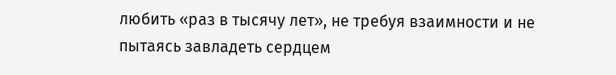любить «раз в тысячу лет», не требуя взаимности и не пытаясь завладеть сердцем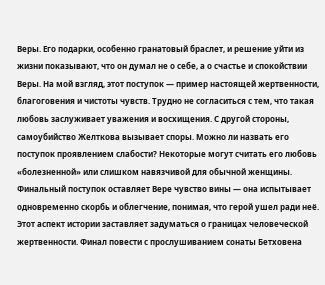Веры. Его подарки, особенно гранатовый браслет, и решение уйти из жизни показывают, что он думал не о себе, а о счастье и спокойствии Веры. На мой взгляд, этот поступок — пример настоящей жертвенности, благоговения и чистоты чувств. Трудно не согласиться с тем, что такая любовь заслуживает уважения и восхищения. С другой стороны, самоубийство Желткова вызывает споры. Можно ли назвать его поступок проявлением слабости? Некоторые могут считать его любовь «болезненной» или слишком навязчивой для обычной женщины. Финальный поступок оставляет Вере чувство вины — она испытывает одновременно скорбь и облегчение, понимая, что герой ушел ради неё. Этот аспект истории заставляет задуматься о границах человеческой жертвенности. Финал повести с прослушиванием сонаты Бетховена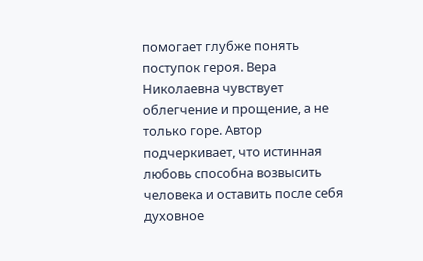помогает глубже понять поступок героя. Вера Николаевна чувствует облегчение и прощение, а не только горе. Автор подчеркивает, что истинная любовь способна возвысить человека и оставить после себя духовное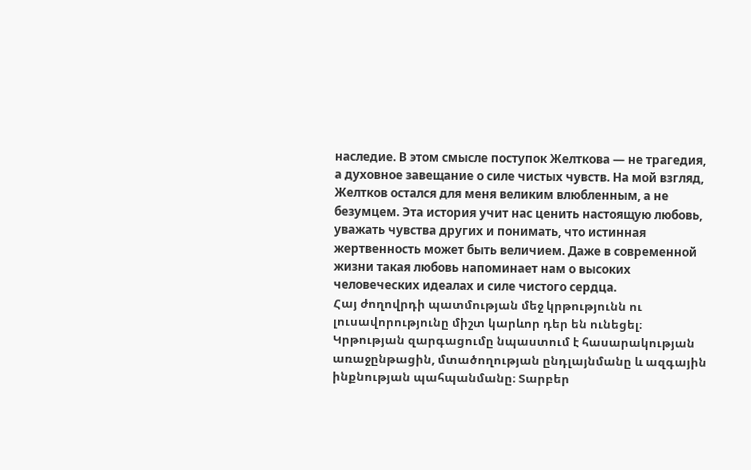наследие. В этом смысле поступок Желткова — не трагедия, а духовное завещание о силе чистых чувств. На мой взгляд, Желтков остался для меня великим влюбленным, а не безумцем. Эта история учит нас ценить настоящую любовь, уважать чувства других и понимать, что истинная жертвенность может быть величием. Даже в современной жизни такая любовь напоминает нам о высоких человеческих идеалах и силе чистого сердца.
Հայ ժողովրդի պատմության մեջ կրթությունն ու լուսավորությունը միշտ կարևոր դեր են ունեցել։ Կրթության զարգացումը նպաստում է հասարակության առաջընթացին, մտածողության ընդլայնմանը և ազգային ինքնության պահպանմանը։ Տարբեր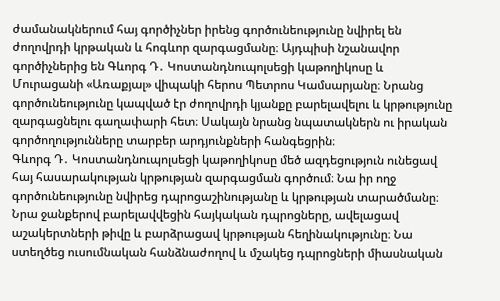ժամանակներում հայ գործիչներ իրենց գործունեությունը նվիրել են ժողովրդի կրթական և հոգևոր զարգացմանը։ Այդպիսի նշանավոր գործիչներից են Գևորգ Դ․ Կոստանդնուպոլսեցի կաթողիկոսը և Մուրացանի «Առաքյալ» վիպակի հերոս Պետրոս Կամսարյանը։ Նրանց գործունեությունը կապված էր ժողովրդի կյանքը բարելավելու և կրթությունը զարգացնելու գաղափարի հետ։ Սակայն նրանց նպատակներն ու իրական գործողությունները տարբեր արդյունքների հանգեցրին։
Գևորգ Դ․ Կոստանդնուպոլսեցի կաթողիկոսը մեծ ազդեցություն ունեցավ հայ հասարակության կրթության զարգացման գործում։ Նա իր ողջ գործունեությունը նվիրեց դպրոցաշինությանը և կրթության տարածմանը։ Նրա ջանքերով բարելավվեցին հայկական դպրոցները, ավելացավ աշակերտների թիվը և բարձրացավ կրթության հեղինակությունը։ Նա ստեղծեց ուսումնական հանձնաժողով և մշակեց դպրոցների միասնական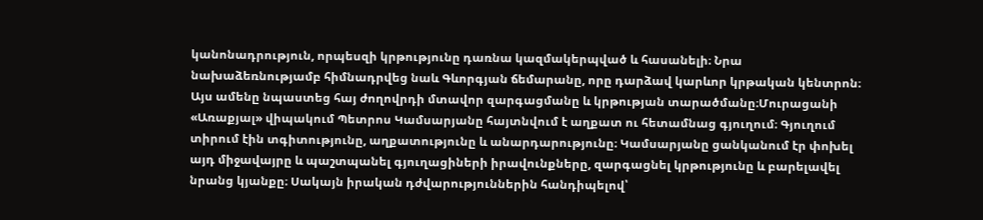կանոնադրություն, որպեսզի կրթությունը դառնա կազմակերպված և հասանելի։ Նրա նախաձեռնությամբ հիմնադրվեց նաև Գևորգյան ճեմարանը, որը դարձավ կարևոր կրթական կենտրոն։ Այս ամենը նպաստեց հայ ժողովրդի մտավոր զարգացմանը և կրթության տարածմանը։Մուրացանի «Առաքյալ» վիպակում Պետրոս Կամսարյանը հայտնվում է աղքատ ու հետամնաց գյուղում։ Գյուղում տիրում էին տգիտությունը, աղքատությունը և անարդարությունը։ Կամսարյանը ցանկանում էր փոխել այդ միջավայրը և պաշտպանել գյուղացիների իրավունքները, զարգացնել կրթությունը և բարելավել նրանց կյանքը։ Սակայն իրական դժվարություններին հանդիպելով՝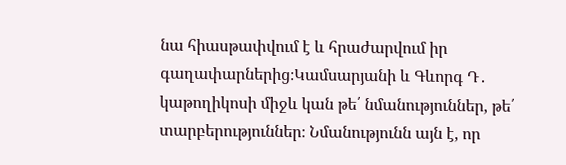նա հիասթափվում է և հրաժարվում իր գաղափարներից։Կամսարյանի և Գևորգ Դ․ կաթողիկոսի միջև կան թե՛ նմանություններ, թե՛ տարբերություններ։ Նմանությունն այն է, որ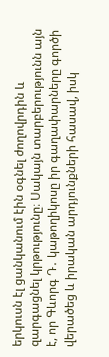երկուսն էլ ցանկանում էին օգնել ժողովրդին և զարգացնել կրթությունը։ Սակայն տարբերությունն այն է, որ Գևորգ Դ․ կաթողիկոսը իր գաղափարները գործի վերածեց և իրական արդյունքների հասավ, իսկ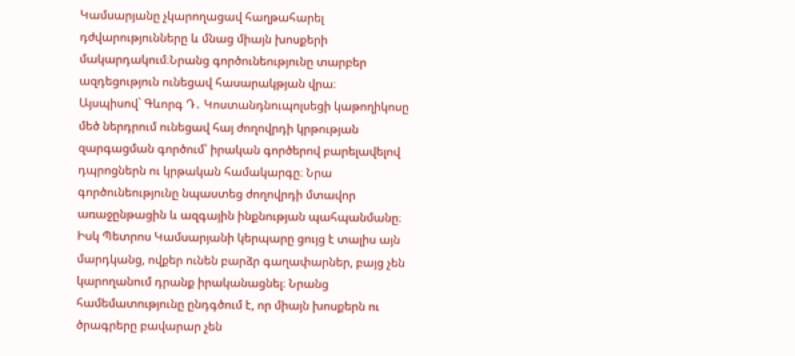Կամսարյանը չկարողացավ հաղթահարել դժվարությունները և մնաց միայն խոսքերի մակարդակում։Նրանց գործունեությունը տարբեր ազդեցություն ունեցավ հասարակթյան վրա։
Այսպիսով` Գևորգ Դ․ Կոստանդնուպոլսեցի կաթողիկոսը մեծ ներդրում ունեցավ հայ ժողովրդի կրթության զարգացման գործում՝ իրական գործերով բարելավելով դպրոցներն ու կրթական համակարգը։ Նրա գործունեությունը նպաստեց ժողովրդի մտավոր առաջընթացին և ազգային ինքնության պահպանմանը։ Իսկ Պետրոս Կամսարյանի կերպարը ցույց է տալիս այն մարդկանց, ովքեր ունեն բարձր գաղափարներ, բայց չեն կարողանում դրանք իրականացնել։ Նրանց համեմատությունը ընդգծում է, որ միայն խոսքերն ու ծրագրերը բավարար չեն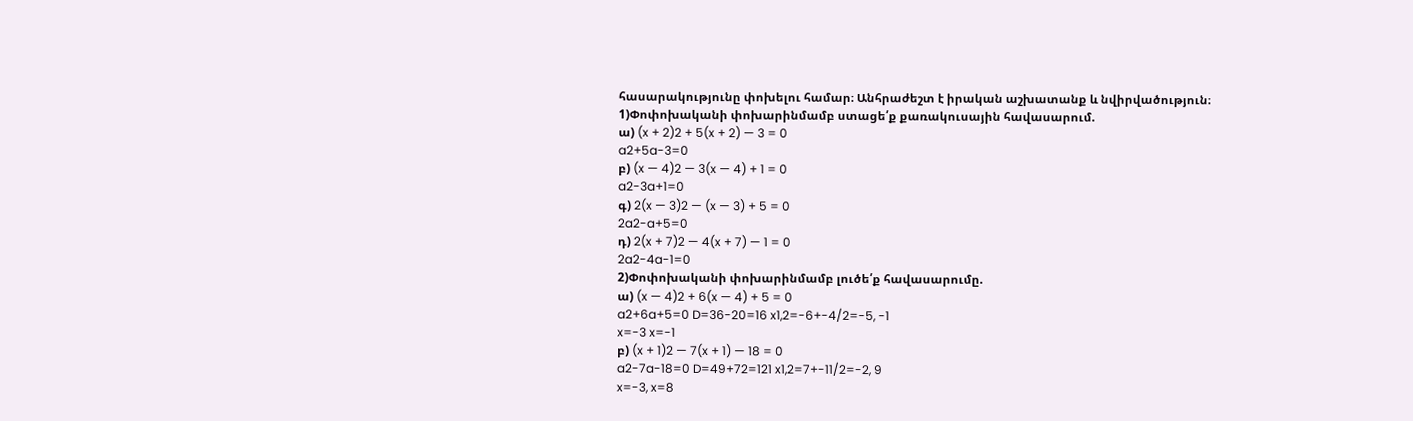հասարակությունը փոխելու համար։ Անհրաժեշտ է իրական աշխատանք և նվիրվածություն։
1)Փոփոխականի փոխարինմամբ ստացե՛ք քառակուսային հավասարում.
ա) (x + 2)2 + 5(x + 2) — 3 = 0
a2+5a-3=0
բ) (x — 4)2 — 3(x — 4) + 1 = 0
a2-3a+1=0
գ) 2(x — 3)2 — (x — 3) + 5 = 0
2a2-a+5=0
դ) 2(x + 7)2 — 4(x + 7) — 1 = 0
2a2-4a-1=0
2)Փոփոխականի փոխարինմամբ լուծե՛ք հավասարումը.
ա) (x — 4)2 + 6(x — 4) + 5 = 0
a2+6a+5=0 D=36-20=16 x1,2=-6+-4/2=-5, -1
x=-3 x=-1
բ) (x + 1)2 — 7(x + 1) — 18 = 0
a2-7a-18=0 D=49+72=121 x1,2=7+-11/2=-2, 9
x=-3, x=8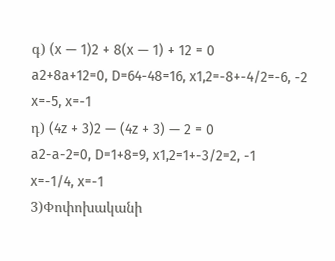գ) (x — 1)2 + 8(x — 1) + 12 = 0
a2+8a+12=0, D=64-48=16, x1,2=-8+-4/2=-6, -2
x=-5, x=-1
դ) (4z + 3)2 — (4z + 3) — 2 = 0
a2-a-2=0, D=1+8=9, x1,2=1+-3/2=2, -1
x=-1/4, x=-1
3)Փոփոխականի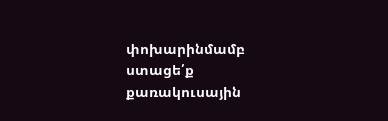փոխարինմամբ ստացե՛ք քառակուսային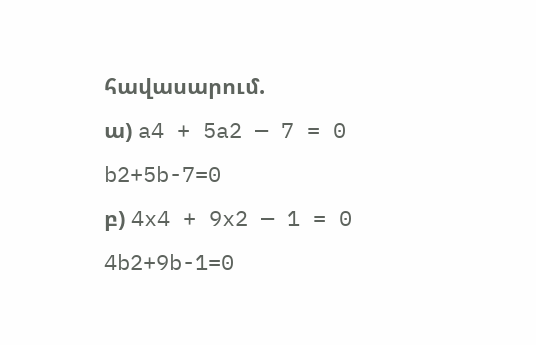հավասարում.
ա) a4 + 5a2 — 7 = 0
b2+5b-7=0
բ) 4x4 + 9x2 — 1 = 0
4b2+9b-1=0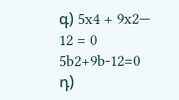գ) 5x4 + 9x2— 12 = 0
5b2+9b-12=0
դ)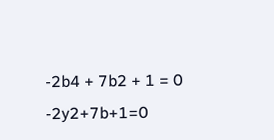-2b4 + 7b2 + 1 = 0
-2y2+7b+1=0